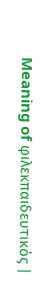Meaning of φιλεκπαιδευτικός |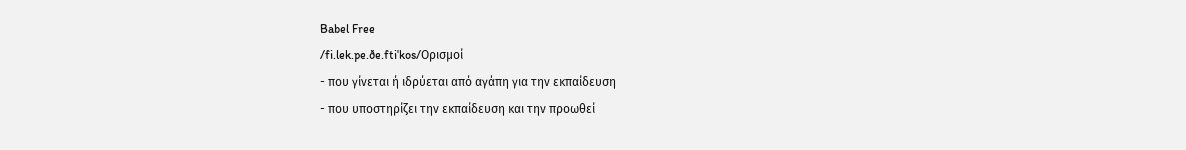Babel Free
/fi.lek.pe.ðe.ftiˈkos/Ορισμοί
- που γίνεται ή ιδρύεται από αγάπη για την εκπαίδευση
- που υποστηρίζει την εκπαίδευση και την προωθεί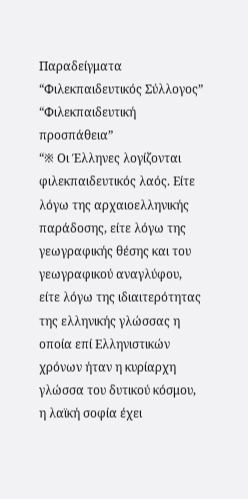Παραδείγματα
“Φιλεκπαιδευτικός Σύλλογος”
“Φιλεκπαιδευτική προσπάθεια”
“※ Οι Έλληνες λογίζονται φιλεκπαιδευτικός λαός. Είτε λόγω της αρχαιοελληνικής παράδοσης, είτε λόγω της γεωγραφικής θέσης και του γεωγραφικού αναγλύφου, είτε λόγω της ιδιαιτερότητας της ελληνικής γλώσσας η οποία επί Ελληνιστικών χρόνων ήταν η κυρίαρχη γλώσσα του δυτικού κόσμου, η λαϊκή σοφία έχει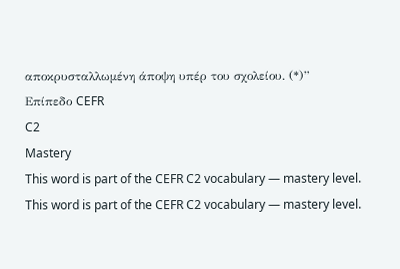αποκρυσταλλωμένη άποψη υπέρ του σχολείου. (*)”
Επίπεδο CEFR
C2
Mastery
This word is part of the CEFR C2 vocabulary — mastery level.
This word is part of the CEFR C2 vocabulary — mastery level.